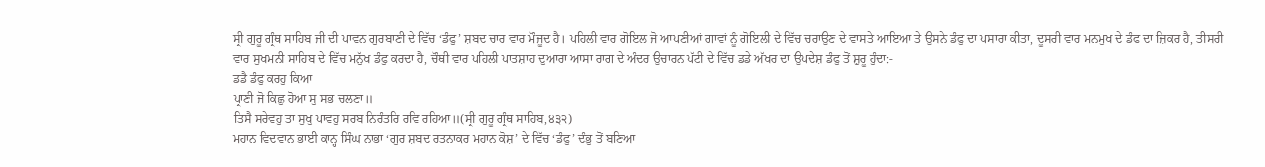ਸ੍ਰੀ ਗੁਰੂ ਗ੍ਰੰਥ ਸਾਹਿਬ ਜੀ ਦੀ ਪਾਵਨ ਗੁਰਬਾਣੀ ਦੇ ਵਿੱਚ ‘ਡੰਫੁ’ ਸ਼ਬਦ ਚਾਰ ਵਾਰ ਮੌਜੂਦ ਹੈ। ਪਹਿਲੀ ਵਾਰ ਗੋਇਲ ਜੋ ਆਪਣੀਆਂ ਗਾਵਾਂ ਨੂੰ ਗੋਇਲੀ ਦੇ ਵਿੱਚ ਚਰਾਉਣ ਦੇ ਵਾਸਤੇ ਆਇਆ ਤੇ ਉਸਨੇ ਡੰਫੁ ਦਾ ਪਸਾਰਾ ਕੀਤਾ, ਦੂਸਰੀ ਵਾਰ ਮਨਮੁਖ ਦੇ ਡੰਫ ਦਾ ਜ਼ਿਕਰ ਹੈ, ਤੀਸਰੀ ਵਾਰ ਸੁਖਮਨੀ ਸਾਹਿਬ ਦੇ ਵਿੱਚ ਮਨੁੱਖ ਡੰਫੁ ਕਰਦਾ ਹੈ, ਚੌਥੀ ਵਾਰ ਪਹਿਲੀ ਪਾਤਸ਼ਾਹ ਦੁਆਰਾ ਆਸਾ ਰਾਗ ਦੇ ਅੰਦਰ ਉਚਾਰਨ ਪੱਟੀ ਦੇ ਵਿੱਚ ਡਡੇ ਅੱਖਰ ਦਾ ਉਪਦੇਸ਼ ਡੰਫੁ ਤੋਂ ਸ਼ੁਰੂ ਹੁੰਦਾ:-
ਡਡੈ ਡੰਫੁ ਕਰਹੁ ਕਿਆ
ਪ੍ਰਾਣੀ ਜੋ ਕਿਛੁ ਹੋਆ ਸੁ ਸਭ ਚਲਣਾ॥
ਤਿਸੈ ਸਰੇਵਹੁ ਤਾ ਸੁਖੁ ਪਾਵਹੁ ਸਰਬ ਨਿਰੰਤਰਿ ਰਵਿ ਰਹਿਆ॥(ਸ੍ਰੀ ਗੁਰੂ ਗ੍ਰੰਥ ਸਾਹਿਬ,੪੩੨)
ਮਹਾਨ ਵਿਦਵਾਨ ਭਾਈ ਕਾਨ੍ਹ ਸਿੰਘ ਨਾਭਾ ‘ਗੁਰ ਸ਼ਬਦ ਰਤਨਾਕਰ ਮਹਾਨ ਕੋਸ਼’ ਦੇ ਵਿੱਚ ‘ਡੰਫੁ’ ਦੰਭੁ ਤੋਂ ਬਣਿਆ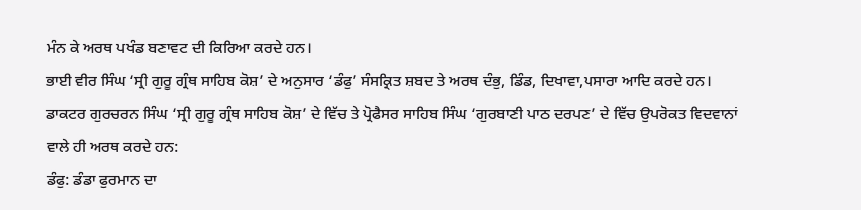ਮੰਨ ਕੇ ਅਰਥ ਪਖੰਡ ਬਣਾਵਟ ਦੀ ਕਿਰਿਆ ਕਰਦੇ ਹਨ।
ਭਾਈ ਵੀਰ ਸਿੰਘ ‘ਸ੍ਰੀ ਗੁਰੂ ਗ੍ਰੰਥ ਸਾਹਿਬ ਕੋਸ਼’ ਦੇ ਅਨੁਸਾਰ ‘ਡੰਫੁ’ ਸੰਸਕ੍ਰਿਤ ਸ਼ਬਦ ਤੇ ਅਰਥ ਦੰਭੁ, ਡਿੰਡ, ਦਿਖਾਵਾ,ਪਸਾਰਾ ਆਦਿ ਕਰਦੇ ਹਨ।
ਡਾਕਟਰ ਗੁਰਚਰਨ ਸਿੰਘ ‘ਸ੍ਰੀ ਗੁਰੂ ਗ੍ਰੰਥ ਸਾਹਿਬ ਕੋਸ਼’ ਦੇ ਵਿੱਚ ਤੇ ਪ੍ਰੋਫੈਸਰ ਸਾਹਿਬ ਸਿੰਘ ‘ਗੁਰਬਾਣੀ ਪਾਠ ਦਰਪਣ’ ਦੇ ਵਿੱਚ ਉਪਰੋਕਤ ਵਿਦਵਾਨਾਂ ਵਾਲੇ ਹੀ ਅਰਥ ਕਰਦੇ ਹਨ:
ਡੰਫੁ: ਡੰਡਾ ਫੁਰਮਾਨ ਦਾ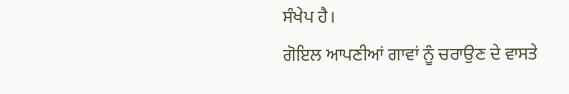ਸੰਖੇਪ ਹੈ।
ਗੋਇਲ ਆਪਣੀਆਂ ਗਾਵਾਂ ਨੂੰ ਚਰਾਉਣ ਦੇ ਵਾਸਤੇ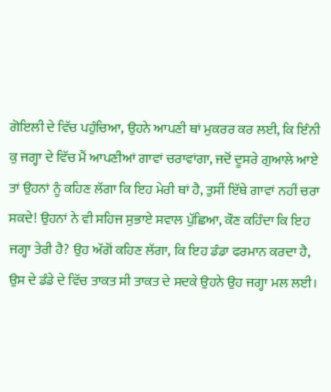ਗੋਇਲੀ ਦੇ ਵਿੱਚ ਪਹੁੰਚਿਆ, ਉਹਨੇ ਆਪਣੀ ਥਾਂ ਮੁਕਰਰ ਕਰ ਲਈ, ਕਿ ਇੰਨੀ ਕੁ ਜਗ੍ਹਾ ਦੇ ਵਿੱਚ ਮੈਂ ਆਪਣੀਆਂ ਗਾਵਾਂ ਚਰਾਵਾਂਗਾ, ਜਦੋਂ ਦੂਸਰੇ ਗੁਆਲੇ ਆਏ ਤਾਂ ਉਹਨਾਂ ਨੂੰ ਕਹਿਣ ਲੱਗਾ ਕਿ ਇਹ ਮੇਰੀ ਥਾਂ ਹੈ, ਤੁਸੀਂ ਇੱਥੇ ਗਾਵਾਂ ਨਹੀਂ ਚਰਾ ਸਕਦੇ! ਉਹਨਾਂ ਨੇ ਵੀ ਸਹਿਜ ਸੁਭਾਏ ਸਵਾਲ ਪੁੱਛਿਆ, ਕੌਣ ਕਹਿੰਦਾ ਕਿ ਇਹ ਜਗ੍ਹਾ ਤੇਰੀ ਹੈ? ਉਹ ਅੱਗੋਂ ਕਹਿਣ ਲੱਗਾ, ਕਿ ਇਹ ਡੰਡਾ ਫਰਮਾਨ ਕਰਦਾ ਹੈ, ਉਸ ਦੇ ਡੰਡੇ ਦੇ ਵਿੱਚ ਤਾਕਤ ਸੀ ਤਾਕਤ ਦੇ ਸਦਕੇ ਉਹਨੇ ਉਹ ਜਗ੍ਹਾ ਮਲ ਲਈ।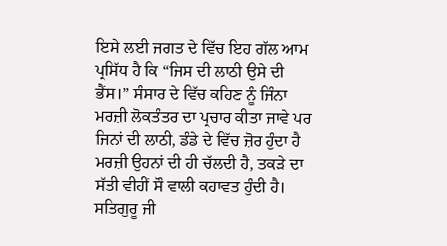ਇਸੇ ਲਈ ਜਗਤ ਦੇ ਵਿੱਚ ਇਹ ਗੱਲ ਆਮ ਪ੍ਰਸਿੱਧ ਹੈ ਕਿ “ਜਿਸ ਦੀ ਲਾਠੀ ਉਸੇ ਦੀ ਭੈਂਸ।” ਸੰਸਾਰ ਦੇ ਵਿੱਚ ਕਹਿਣ ਨੂੰ ਜਿੰਨਾ ਮਰਜ਼ੀ ਲੋਕਤੰਤਰ ਦਾ ਪ੍ਰਚਾਰ ਕੀਤਾ ਜਾਵੇ ਪਰ ਜਿਨਾਂ ਦੀ ਲਾਠੀ, ਡੰਡੇ ਦੇ ਵਿੱਚ ਜ਼ੋਰ ਹੁੰਦਾ ਹੈ ਮਰਜ਼ੀ ਉਹਨਾਂ ਦੀ ਹੀ ਚੱਲਦੀ ਹੈ, ਤਕੜੇ ਦਾ ਸੱਤੀ ਵੀਹੀਂ ਸੌ ਵਾਲੀ ਕਹਾਵਤ ਹੁੰਦੀ ਹੈ।
ਸਤਿਗੁਰੂ ਜੀ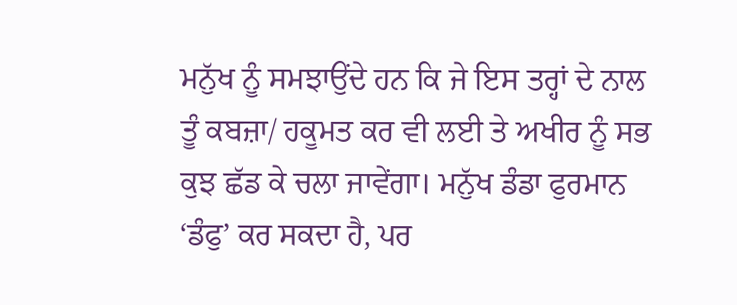ਮਨੁੱਖ ਨੂੰ ਸਮਝਾਉਂਦੇ ਹਨ ਕਿ ਜੇ ਇਸ ਤਰ੍ਹਾਂ ਦੇ ਨਾਲ ਤੂੰ ਕਬਜ਼ਾ/ ਹਕੂਮਤ ਕਰ ਵੀ ਲਈ ਤੇ ਅਖੀਰ ਨੂੰ ਸਭ ਕੁਝ ਛੱਡ ਕੇ ਚਲਾ ਜਾਵੇਂਗਾ। ਮਨੁੱਖ ਡੰਡਾ ਫੁਰਮਾਨ ‘ਡੰਫੁ’ ਕਰ ਸਕਦਾ ਹੈ, ਪਰ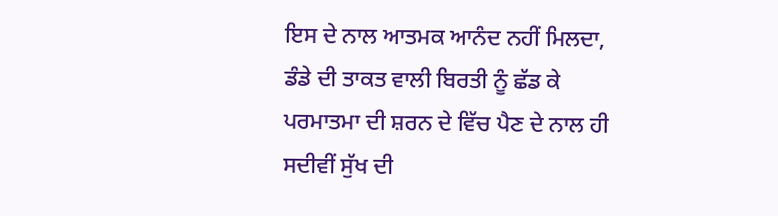ਇਸ ਦੇ ਨਾਲ ਆਤਮਕ ਆਨੰਦ ਨਹੀਂ ਮਿਲਦਾ, ਡੰਡੇ ਦੀ ਤਾਕਤ ਵਾਲੀ ਬਿਰਤੀ ਨੂੰ ਛੱਡ ਕੇ ਪਰਮਾਤਮਾ ਦੀ ਸ਼ਰਨ ਦੇ ਵਿੱਚ ਪੈਣ ਦੇ ਨਾਲ ਹੀ ਸਦੀਵੀਂ ਸੁੱਖ ਦੀ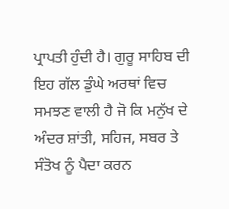ਪ੍ਰਾਪਤੀ ਹੁੰਦੀ ਹੈ। ਗੁਰੂ ਸਾਹਿਬ ਦੀ ਇਹ ਗੱਲ ਡੁੰਘੇ ਅਰਥਾਂ ਵਿਚ ਸਮਝਣ ਵਾਲੀ ਹੈ ਜੋ ਕਿ ਮਨੁੱਖ ਦੇ ਅੰਦਰ ਸ਼ਾਂਤੀ, ਸਹਿਜ, ਸਬਰ ਤੇ ਸੰਤੋਖ ਨੂੰ ਪੈਦਾ ਕਰਨ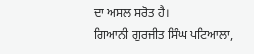ਦਾ ਅਸਲ ਸਰੋਤ ਹੈ।
ਗਿਆਨੀ ਗੁਰਜੀਤ ਸਿੰਘ ਪਟਿਆਲਾ,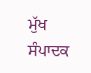ਮੁੱਖ ਸੰਪਾਦਕ